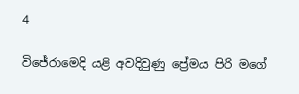4

විජේරාමෙදි යළි අවදිවුණු ප්‍රේමය පිරි මගේ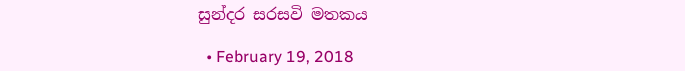සුන්දර සරසවි මතකය

  • February 19, 2018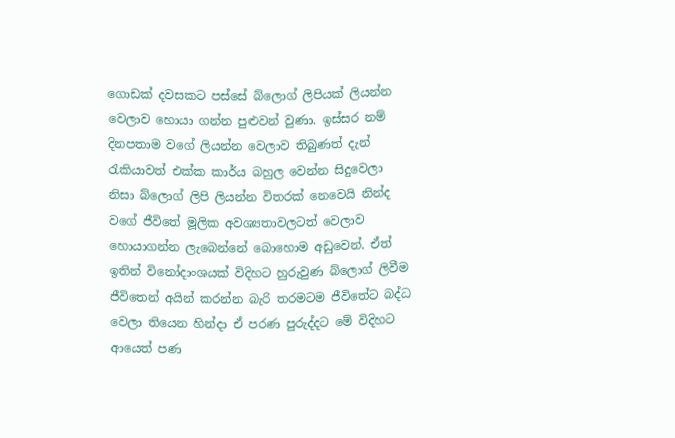ගොඩක් දවසකට පස්සේ බ්ලොග් ලිපියක් ලියන්න වෙලාව හොයා ගන්න පුළුවන් වුණා. ඉස්සර නම් දිනපතාම වගේ ලියන්න වෙලාව තිබුණත් දැන් රැකියාවත් එක්ක කාර්ය බහුල වෙන්න සිදුවෙලා නිසා බ්ලොග් ලිපි ලියන්න විතරක් නෙවෙයි නින්ද වගේ ජීවිතේ මූලික අවශ්‍යතාවලටත් වෙලාව හොයාගන්න ලැබෙන්නේ බොහොම අඩුවෙන්. ඒත් ඉතින් විනෝදාංශයක් විදිහට හුරුවුණ බ්ලොග් ලිවීම ජීවිතෙන් අයින් කරන්න බැරි තරමටම ජීවිතේට බද්ධ වෙලා තියෙන හින්දා ඒ පරණ පුරුද්දට මේ විදිහට ආයෙත් පණ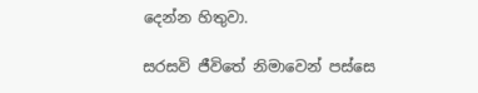දෙන්න හිතුවා.

සරසවි ජීවිතේ නිමාවෙන් පස්සෙ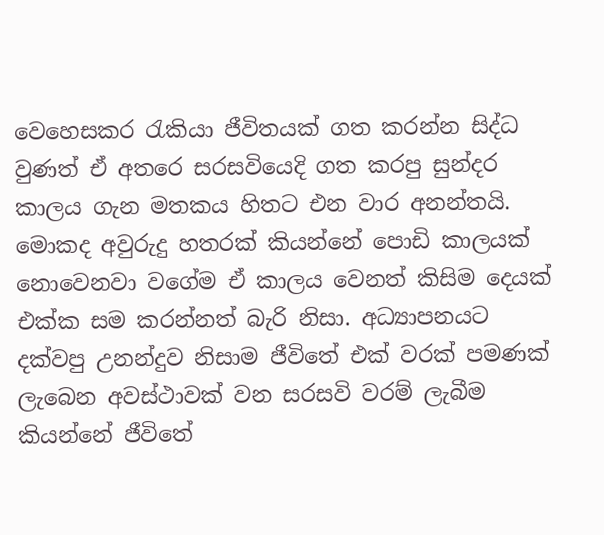වෙහෙසකර රැකියා ජීවිතයක් ගත කරන්න සිද්ධ වුණත් ඒ අතරෙ සරසවියෙදි ගත කරපු සුන්දර කාලය ගැන මතකය හිතට එන වාර අනන්තයි. මොකද අවුරුදු හතරක් කියන්නේ පොඩි කාලයක් නොවෙනවා වගේම ඒ කාලය වෙනත් කිසිම දෙයක් එක්ක සම කරන්නත් බැරි නිසා. අධ්‍යාපනයට දක්වපු උනන්දුව නිසාම ජීවිතේ එක් වරක් පමණක් ලැබෙන අවස්ථාවක් වන සරසවි වරම් ලැබීම කියන්නේ ජීවිතේ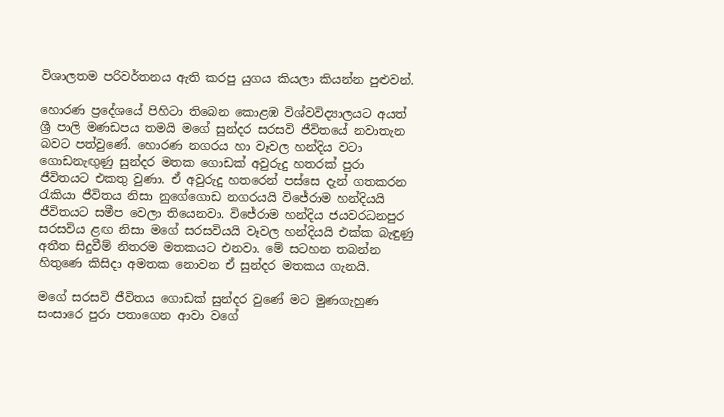විශාලතම පරිවර්තනය ඇති කරපු යුගය කියලා කියන්න පුළුවන්.

හොරණ ප්‍රදේශයේ පිහිටා තිබෙන කොළඹ විශ්වවිද්‍යාලයට අයත් ශ්‍රී පාලි මණඩපය තමයි මගේ සුන්දර සරසවි ජීවිතයේ නවාතැන බවට පත්වුණේ. හොරණ නගරය හා වෑවල හන්දිය වටා ගොඩනැඟුණු සුන්දර මතක ගොඩක් අවුරුදු හතරක් පුරා ජීවිතයට එකතු වුණා. ඒ අවුරුදු හතරෙන් පස්සෙ දැන් ගතකරන රැකියා ජීවිතය නිසා නුගේගොඩ නගරයයි විජේරාම හන්දියයි ජීවිතයට සමීප වෙලා තියෙනවා. විජේරාම හන්දිය ජයවරධනපුර සරසවිය ළඟ නිසා මගේ සරසවියයි වෑවල හන්දියයි එක්ක බැඳුණු අතීත සිදුවීම් නිතරම මතකයට එනවා. මේ සටහන තබන්න හිතුණෙ කිසිදා අමතක නොවන ඒ සුන්දර මතකය ගැනයි.

මගේ සරසවි ජීවිතය ගොඩක් සුන්දර වුණේ මට මුණගැහුණ සංසාරෙ පුරා පතාගෙන ආවා වගේ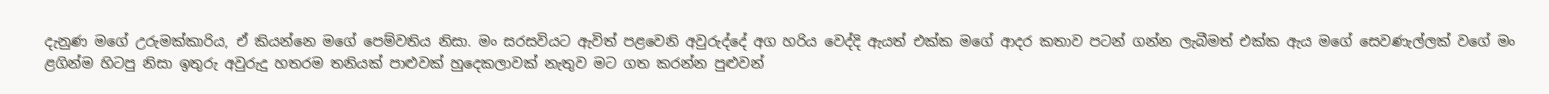දැනුණ මගේ උරුමක්කාරිය, ඒ කියන්නෙ මගේ පෙම්වතිය නිසා. මං සරසවියට ඇවිත් පළවෙනි අවුරුද්දේ අග හරිය වෙද්දි ඇයත් එක්ක මගේ ආදර කතාව පටන් ගන්න ලැබීමත් එක්ක ඇය මගේ සෙවණැල්ලක් වගේ මං ළගින්ම හිටපු නිසා ඉතුරු අවුරුදු හතරම තනියක් පාළුවක් හුදෙකලාවක් නැතුව මට ගත කරන්න පුළුවන්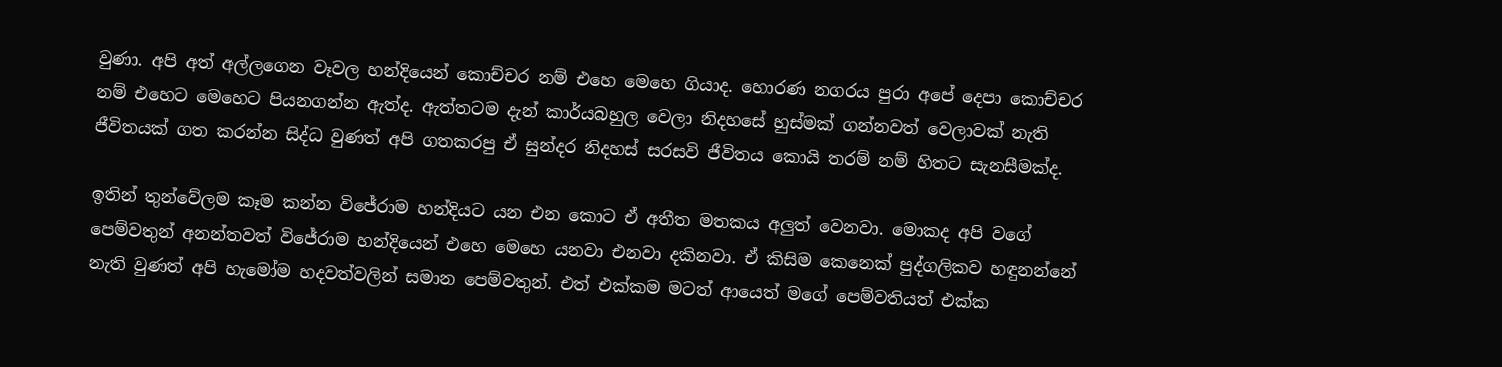වුණා. අපි අත් අල්ලගෙන වෑවල හන්දියෙන් කොච්චර නම් එහෙ මෙහෙ ගියාද. හොරණ නගරය පුරා අපේ දෙපා කොච්චර නම් එහෙට මෙහෙට පියනගන්න ඇත්ද. ඇත්තටම දැන් කාර්යබහුල වෙලා නිදහසේ හුස්මක් ගන්නවත් වෙලාවක් නැති ජීවිතයක් ගත කරන්න සිද්ධ වුණත් අපි ගතකරපු ඒ සුන්දර නිදහස් සරසවි ජීවිතය කොයි තරම් නම් හිතට සැනසීමක්ද.

ඉතින් තුන්වේලම කෑම කන්න විජේරාම හන්දියට යන එන කොට ඒ අතීත මතකය අලුත් වෙනවා. මොකද අපි වගේ පෙම්වතුන් අනන්තවත් විජේරාම හන්දියෙන් එහෙ මෙහෙ යනවා එනවා දකිනවා. ඒ කිසිම කෙනෙක් පුද්ගලිකව හඳුනන්නේ නැති වුණත් අපි හැමෝම හදවත්වලින් සමාන පෙම්වතුන්. එත් එක්කම මටත් ආයෙත් මගේ පෙම්වතියත් එක්ක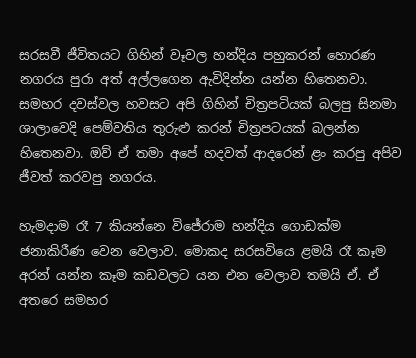සරසවී ජීවිතයට ගිහින් වෑවල හන්දිය පහුකරන් හොරණ නගරය පුරා අත් අල්ලගෙන ඇවිදින්න යන්න හිතෙනවා. සමහර දවස්වල හවසට අපි ගිහින් චිත්‍රපටියක් බලපු සිනමා ශාලාවෙදි පෙම්වතිය තුරුළු කරන් චිත්‍රපටයක් බලන්න හිතෙනවා. ඔව් ඒ තමා අපේ හදවත් ආදරෙන් ළං කරපු අපිව ජීවත් කරවපු නගරය.

හැමදාම රෑ 7 කියන්නෙ විජේරාම හන්දිය ගොඩක්ම ජනාකිරීණ වෙන වෙලාව. මොකද සරසවියෙ ළමයි රෑ කෑම අරන් යන්න කෑම කඩවලට යන එන වෙලාව තමයි ඒ. ඒ අතරෙ සමහර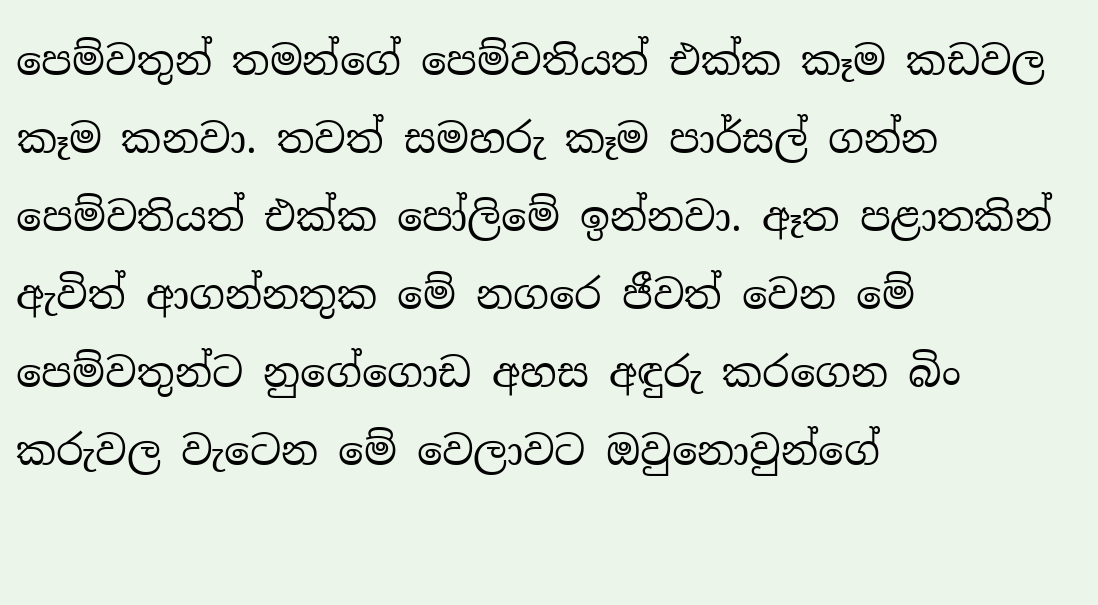පෙම්වතුන් තමන්ගේ පෙම්වතියත් එක්ක කෑම කඩවල කෑම කනවා. තවත් සමහරු කෑම පාර්සල් ගන්න පෙම්වතියත් එක්ක පෝලිමේ ඉන්නවා. ඈත පළාතකින් ඇවිත් ආගන්නතුක මේ නගරෙ ජීවත් වෙන මේ පෙම්වතුන්ට නුගේගොඩ‍ අහස අඳුරු කරගෙන බිං කරුවල වැටෙන මේ වෙලාවට ඔවුනොවුන්ගේ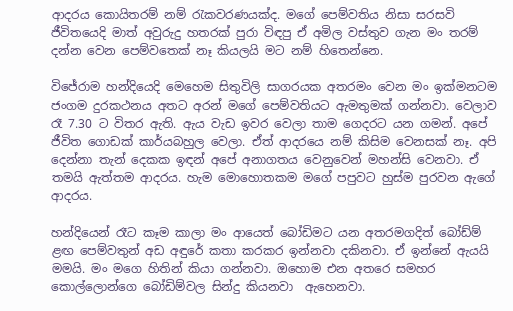ආදරය කොයිතරම් නම් රැකවරණයක්ද. මගේ පෙම්වතිය නිසා සරසවි ජීවිතයෙදි මාත් අවුරුදු හතරක් පුරා විඳපු ඒ අමිල වස්තුව ගැන මං තරම් දන්න වෙන පෙම්වතෙක් නෑ කියලයි මට නම් හිතෙන්නෙ.

විජේරාම හන්දියෙදි මෙහෙම සිතුවිලි සාගරයක අතරමං වෙන මං ඉක්මනටම ජංගම දුරකථනය අතට අරන් මගේ පෙම්වතියට ඇමතුමක් ගන්නවා. වෙලාව රෑ 7.30 ට විතර ඇති. ඇය වැඩ ඉවර වෙලා තාම ගෙදරට යන ගමන්. අපේ ජීවිත ගොඩක් කාර්යබහුල වෙලා. ඒත් ආදරයෙ නම් කිසිම වෙනසක් නෑ. අපි දෙන්නා තැන් දෙකක ඉඳන් අපේ අනාගතය වෙනුවෙන් මහන්සි වෙනවා. ඒ තමයි ඇත්තම ආදරය. හැම මොහොතකම මගේ පපුවට හුස්ම පුරවන ඇගේ ආදරය.

හන්දියෙන් රෑට කෑම කාලා මං ආයෙත් බෝඩිමට යන අතරමගදිත් බෝඩ්ම් ළඟ පෙම්වතුන් අඩ අඳුරේ කතා කරකර ඉන්නවා දකිනවා. ඒ ඉන්නේ ඇයයි මමයි. මං මගෙ හිතින් කියා ගන්නවා. ඔහොම එන අතරෙ සමහර කොල්ලොන්ගෙ බෝඩිම්වල සින්දු කියනවා  ඇහෙනවා.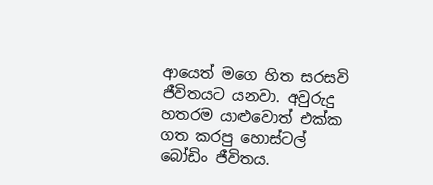ආයෙත් මගෙ හිත සරසවි ජීවිතයට යනවා. අවුරුදු හතරම යාළුවොත් එක්ක ගත කරපු හොස්ටල් බෝඩිං ජීවිතය.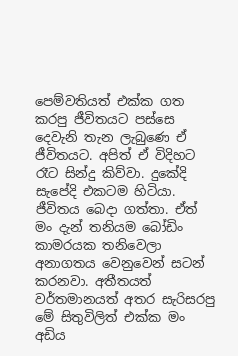පෙම්වතියත් එක්ක ගත කරපු ජීවිතයට පස්සෙ දෙවැනි තැන ලැබුණෙ ඒ ජීවිතයට. අපිත් ඒ විදිහට රෑට සින්දු කිව්වා. දුකේදි සැපේදි එකටම හිටියා. ජීවිතය බෙදා ගත්තා. ඒත් මං දැන් තනියම බෝඩිං කාමරයක තනිවෙලා අනාගතය වෙනුවෙන් සටන් කරනවා. අතීතයත් වර්තමානයත් අතර සැරිසරපු මේ සිතුවිලිත් එක්ක මං අඩිය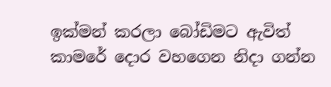ඉක්මන් කරලා බෝඩිමට ඇවිත් කාමරේ දොර වහගෙන නිදා ගන්න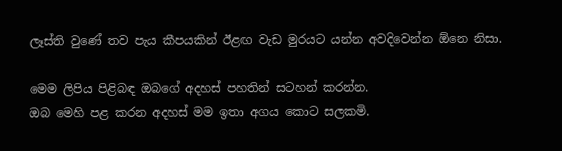ලෑස්ති වුණේ තව පැය කීපයකින් ඊළඟ වැඩ මුරයට යන්න අවදිවෙන්න ඕනෙ නිසා.

මෙම ලිපිය පිළිබඳ ඔබගේ අදහස් පහතින් සටහන් කරන්න.
ඔබ මෙහි පළ කරන අදහස් මම ඉතා අගය කොට සලකමි.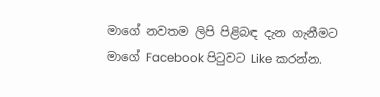මාගේ නවතම ලිපි පිළිබඳ දැන ගැනීමට මාගේ Facebook පිටුවට Like කරන්න.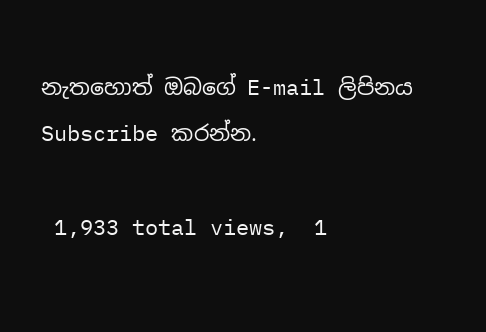නැතහොත් ඔබගේ E-mail ලිපිනය Subscribe කරන්න.

 1,933 total views,  1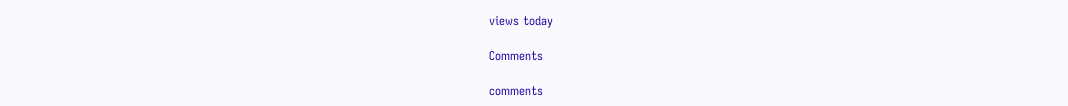views today

Comments

comments